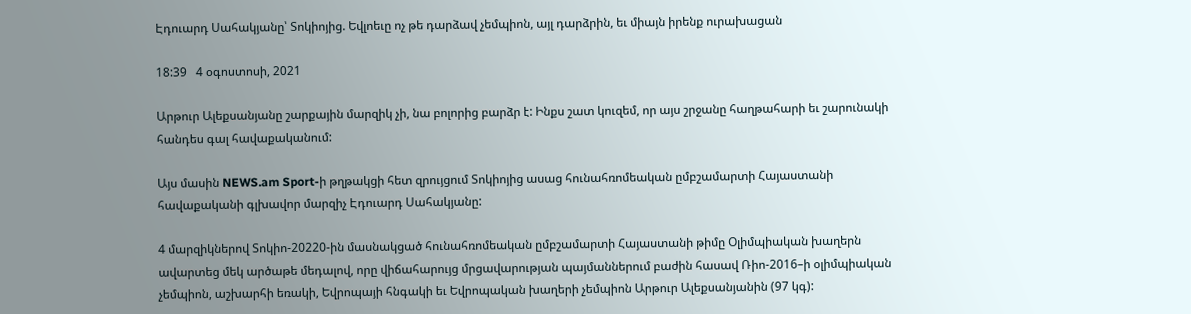Էդուարդ Սահակյանը՝ Տոկիոյից. Եվլոեւը ոչ թե դարձավ չեմպիոն, այլ դարձրին, եւ միայն իրենք ուրախացան

18:39   4 օգոստոսի, 2021

Արթուր Ալեքսանյանը շարքային մարզիկ չի, նա բոլորից բարձր է: Ինքս շատ կուզեմ, որ այս շրջանը հաղթահարի եւ շարունակի հանդես գալ հավաքականում:

Այս մասին NEWS.am Sport-ի թղթակցի հետ զրույցում Տոկիոյից ասաց հունահռոմեական ըմբշամարտի Հայաստանի հավաքականի գլխավոր մարզիչ Էդուարդ Սահակյանը:

4 մարզիկներով Տոկիո-20220-ին մասնակցած հունահռոմեական ըմբշամարտի Հայաստանի թիմը Օլիմպիական խաղերն ավարտեց մեկ արծաթե մեդալով, որը վիճահարույց մրցավարության պայմաններում բաժին հասավ Ռիո-2016–ի օլիմպիական չեմպիոն, աշխարհի եռակի, Եվրոպայի հնգակի եւ Եվրոպական խաղերի չեմպիոն Արթուր Ալեքսանյանին (97 կգ):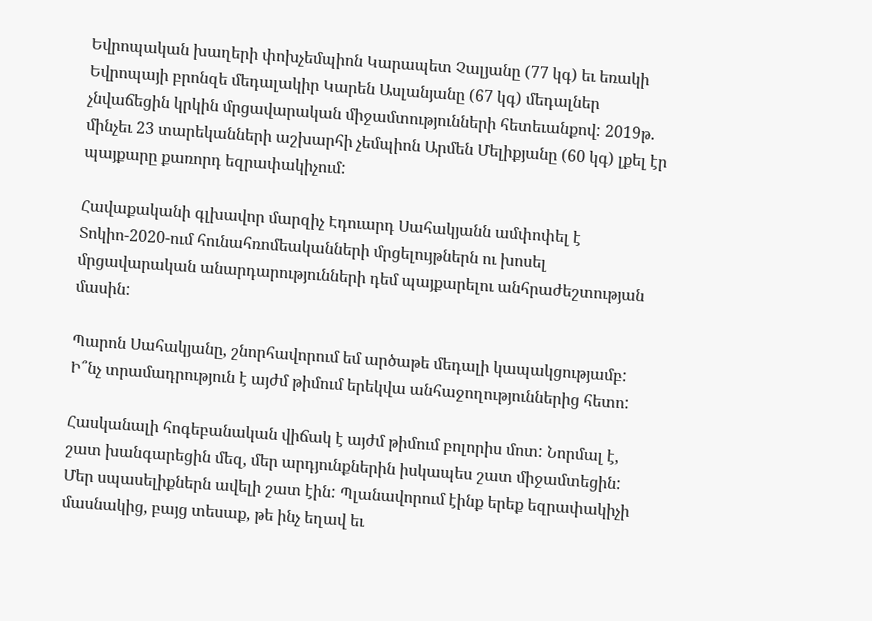Եվրոպական խաղերի փոխչեմպիոն Կարապետ Չալյանը (77 կգ) եւ եռակի Եվրոպայի բրոնզե մեդալակիր Կարեն Ասլանյանը (67 կգ) մեդալներ չնվաճեցին կրկին մրցավարական միջամտությունների հետեւանքով: 2019թ. մինչեւ 23 տարեկանների աշխարհի չեմպիոն Արմեն Մելիքյանը (60 կգ) լքել էր պայքարը քառորդ եզրափակիչում:

Հավաքականի գլխավոր մարզիչ Էդուարդ Սահակյանն ամփոփել է Տոկիո-2020-ում հունահռոմեականների մրցելույթներն ու խոսել մրցավարական անարդարությունների դեմ պայքարելու անհրաժեշտության մասին:

Պարոն Սահակյանը, շնորհավորում եմ արծաթե մեդալի կապակցությամբ: Ի՞նչ տրամադրություն է այժմ թիմում երեկվա անհաջողություններից հետո:

Հասկանալի հոգեբանական վիճակ է այժմ թիմում բոլորիս մոտ: Նորմալ է, շատ խանգարեցին մեզ, մեր արդյունքներին իսկապես շատ միջամտեցին: Մեր սպասելիքներն ավելի շատ էին: Պլանավորում էինք երեք եզրափակիչի մասնակից, բայց տեսաք, թե ինչ եղավ եւ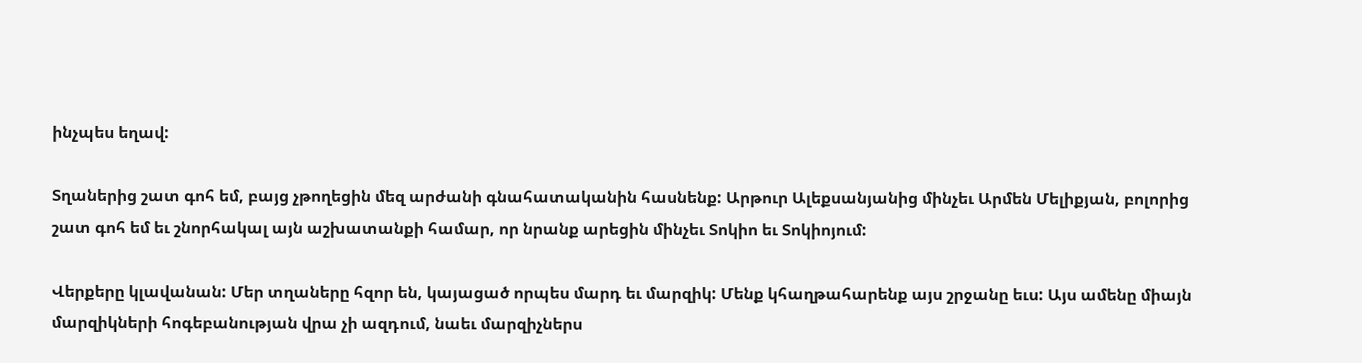ինչպես եղավ:

Տղաներից շատ գոհ եմ, բայց չթողեցին մեզ արժանի գնահատականին հասնենք: Արթուր Ալեքսանյանից մինչեւ Արմեն Մելիքյան, բոլորից շատ գոհ եմ եւ շնորհակալ այն աշխատանքի համար, որ նրանք արեցին մինչեւ Տոկիո եւ Տոկիոյում:

Վերքերը կլավանան: Մեր տղաները հզոր են, կայացած որպես մարդ եւ մարզիկ: Մենք կհաղթահարենք այս շրջանը եւս: Այս ամենը միայն մարզիկների հոգեբանության վրա չի ազդում, նաեւ մարզիչներս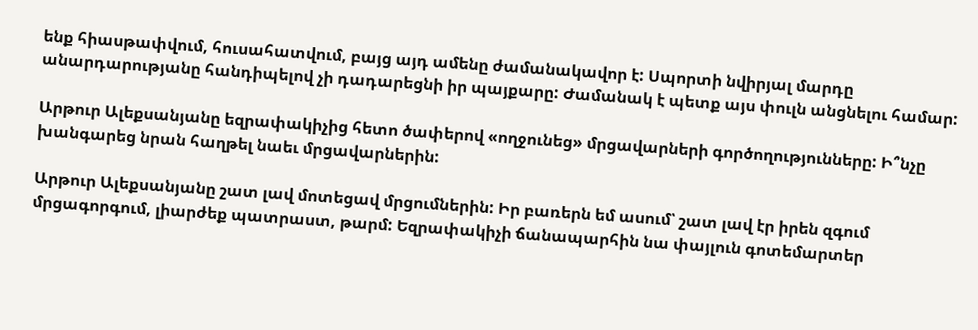ենք հիասթափվում, հուսահատվում, բայց այդ ամենը ժամանակավոր է: Սպորտի նվիրյալ մարդը անարդարությանը հանդիպելով չի դադարեցնի իր պայքարը: Ժամանակ է պետք այս փուլն անցնելու համար:

Արթուր Ալեքսանյանը եզրափակիչից հետո ծափերով «ողջունեց» մրցավարների գործողությունները: Ի՞նչը խանգարեց նրան հաղթել նաեւ մրցավարներին:

Արթուր Ալեքսանյանը շատ լավ մոտեցավ մրցումներին: Իր բառերն եմ ասում՝ շատ լավ էր իրեն զգում մրցագորգում, լիարժեք պատրաստ, թարմ: Եզրափակիչի ճանապարհին նա փայլուն գոտեմարտեր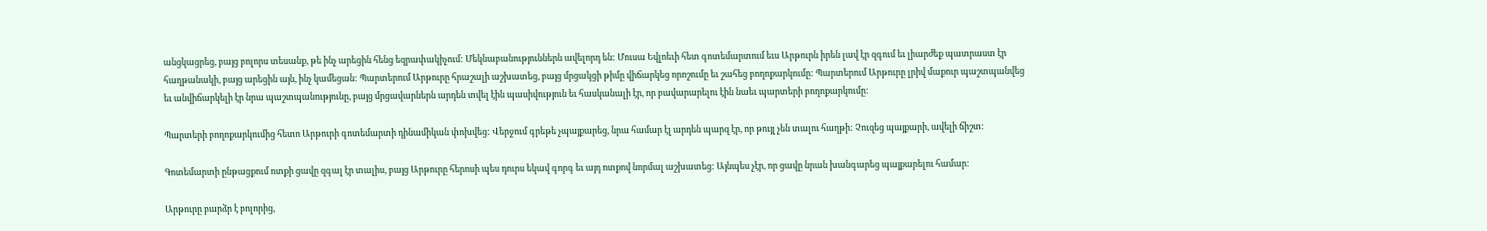անցկացրեց, բայց բոլորս տեսանք, թե ինչ արեցին հենց եզրափակիչում: Մեկնաբանություններն ավելորդ են: Մուսա Եվլոեւի հետ գոտեմարտում եւս Արթուրն իրեն լավ էր զգում եւ լիարժեք պատրաստ էր հաղթանակի, բայց արեցին այն, ինչ կամեցան: Պարտերում Արթուրը հրաշալի աշխատեց, բայց մրցակցի թիմը վիճարկեց որոշումը եւ շահեց բողոքարկումը: Պարտերում Արթուրը լրիվ մաքուր պաշտպանվեց եւ անվիճարկելի էր նրա պաշտպանությունը, բայց մրցավարներն արդեն տվել էին պասիվություն եւ հասկանալի էր, որ բավարարելու էին նաեւ պարտերի բողոքարկումը:

Պարտերի բողոքարկումից հետո Արթուրի գոտեմարտի դինամիկան փոխվեց: Վերջում գրեթե չպայքարեց, նրա համար էլ արդեն պարզ էր, որ թույլ չեն տալու հաղթի: Չուզեց պայքարի, ավելի ճիշտ:

Գոտեմարտի ընթացքում ոտքի ցավը զգալ էր տալիս, բայց Արթուրը հերոսի պես դուրս եկավ գորգ եւ այդ ոտքով նորմալ աշխատեց: Այնպես չէր, որ ցավը նրան խանգարեց պայքարելու համար:

Արթուրը բարձր է բոլորից,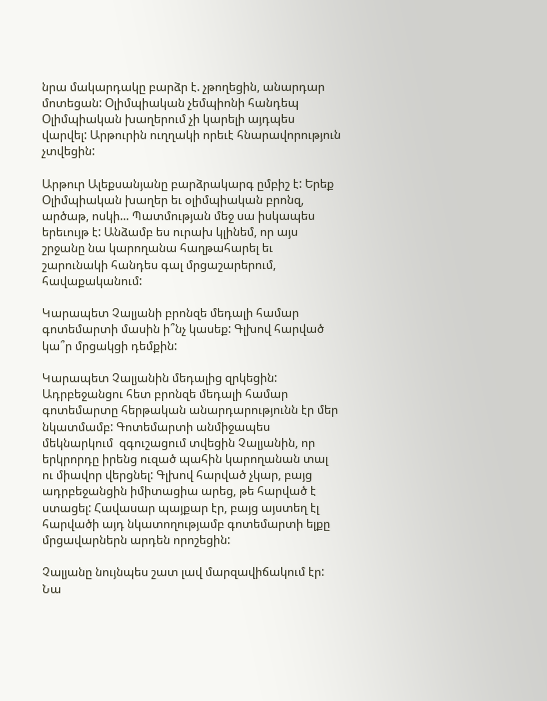նրա մակարդակը բարձր է. չթողեցին, անարդար մոտեցան: Օլիմպիական չեմպիոնի հանդեպ Օլիմպիական խաղերում չի կարելի այդպես վարվել: Արթուրին ուղղակի որեւէ հնարավորություն չտվեցին:

Արթուր Ալեքսանյանը բարձրակարգ ըմբիշ է: Երեք Օլիմպիական խաղեր եւ օլիմպիական բրոնզ, արծաթ, ոսկի... Պատմության մեջ սա իսկապես երեւույթ է: Անձամբ ես ուրախ կլինեմ, որ այս շրջանը նա կարողանա հաղթահարել եւ շարունակի հանդես գալ մրցաշարերում, հավաքականում:

Կարապետ Չալյանի բրոնզե մեդալի համար գոտեմարտի մասին ի՞նչ կասեք: Գլխով հարված կա՞ր մրցակցի դեմքին:

Կարապետ Չալյանին մեդալից զրկեցին: Ադրբեջանցու հետ բրոնզե մեդալի համար գոտեմարտը հերթական անարդարությունն էր մեր նկատմամբ: Գոտեմարտի անմիջապես մեկնարկում  զգուշացում տվեցին Չալյանին, որ երկրորդը իրենց ուզած պահին կարողանան տալ ու միավոր վերցնել: Գլխով հարված չկար, բայց ադրբեջանցին իմիտացիա արեց, թե հարված է ստացել: Հավասար պայքար էր, բայց այստեղ էլ հարվածի այդ նկատողությամբ գոտեմարտի ելքը մրցավարներն արդեն որոշեցին:

Չալյանը նույնպես շատ լավ մարզավիճակում էր: Նա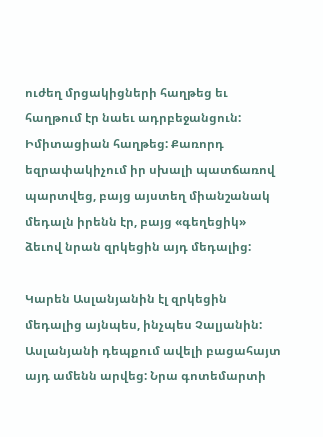ուժեղ մրցակիցների հաղթեց եւ հաղթում էր նաեւ ադրբեջանցուն: Իմիտացիան հաղթեց: Քառորդ եզրափակիչում իր սխալի պատճառով պարտվեց, բայց այստեղ միանշանակ մեդալն իրենն էր, բայց «գեղեցիկ» ձեւով նրան զրկեցին այդ մեդալից:

Կարեն Ասլանյանին էլ զրկեցին մեդալից այնպես, ինչպես Չալյանին: Ասլանյանի դեպքում ավելի բացահայտ այդ ամենն արվեց: Նրա գոտեմարտի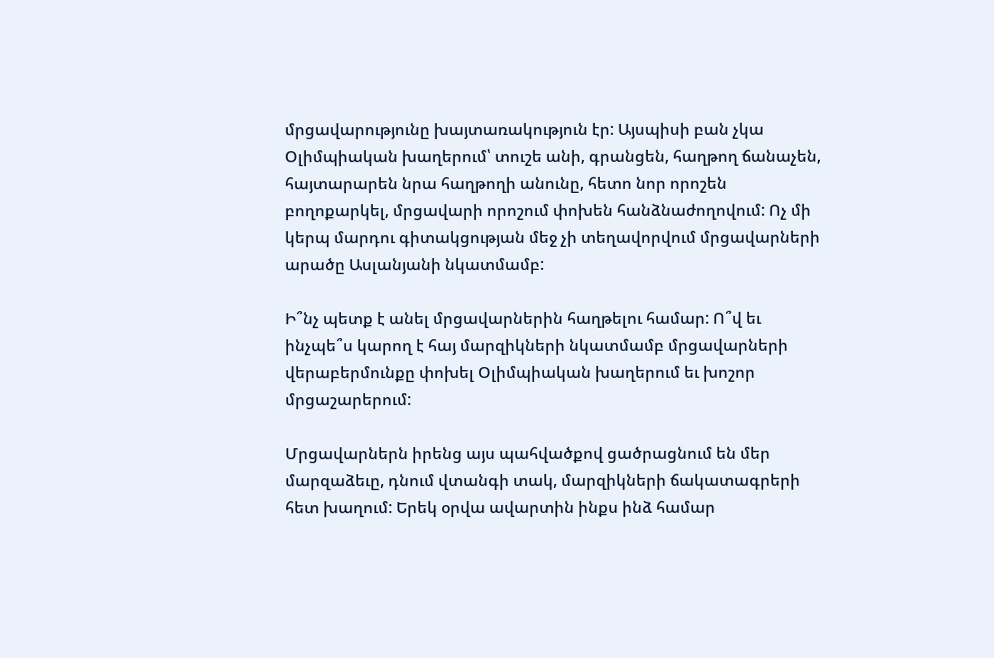մրցավարությունը խայտառակություն էր: Այսպիսի բան չկա Օլիմպիական խաղերում՝ տուշե անի, գրանցեն, հաղթող ճանաչեն, հայտարարեն նրա հաղթողի անունը, հետո նոր որոշեն բողոքարկել, մրցավարի որոշում փոխեն հանձնաժողովում: Ոչ մի կերպ մարդու գիտակցության մեջ չի տեղավորվում մրցավարների արածը Ասլանյանի նկատմամբ:

Ի՞նչ պետք է անել մրցավարներին հաղթելու համար: Ո՞վ եւ ինչպե՞ս կարող է հայ մարզիկների նկատմամբ մրցավարների վերաբերմունքը փոխել Օլիմպիական խաղերում եւ խոշոր մրցաշարերում:

Մրցավարներն իրենց այս պահվածքով ցածրացնում են մեր մարզաձեւը, դնում վտանգի տակ, մարզիկների ճակատագրերի հետ խաղում: Երեկ օրվա ավարտին ինքս ինձ համար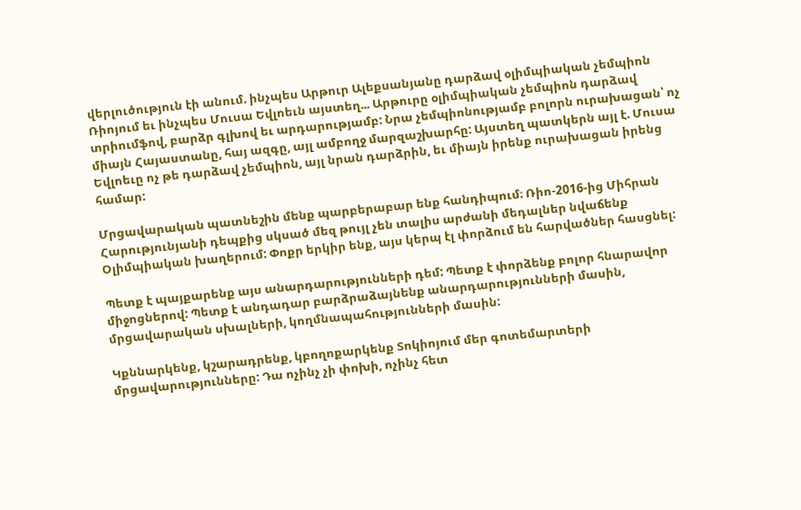վերլուծություն էի անում. ինչպես Արթուր Ալեքսանյանը դարձավ օլիմպիական չեմպիոն Ռիոյում եւ ինչպես Մուսա Եվլոեւն այստեղ... Արթուրը օլիմպիական չեմպիոն դարձավ տրիումֆով, բարձր գլխով եւ արդարությամբ: Նրա չեմպիոնությամբ բոլորն ուրախացան՝ ոչ միայն Հայաստանը, հայ ազգը, այլ ամբողջ մարզաշխարհը: Այստեղ պատկերն այլ է. Մուսա Եվլոեւը ոչ թե դարձավ չեմպիոն, այլ նրան դարձրին, եւ միայն իրենք ուրախացան իրենց համար:

Մրցավարական պատնեշին մենք պարբերաբար ենք հանդիպում։ Ռիո-2016-ից Միհրան Հարությունյանի դեպքից սկսած մեզ թույլ չեն տալիս արժանի մեդալներ նվաճենք Օլիմպիական խաղերում: Փոքր երկիր ենք, այս կերպ էլ փորձում են հարվածներ հասցնել:

Պետք է պայքարենք այս անարդարությունների դեմ: Պետք է փորձենք բոլոր հնարավոր միջոցներով: Պետք է անդադար բարձրաձայնենք անարդարությունների մասին, մրցավարական սխալների, կողմնապահությունների մասին:

Կքննարկենք, կշարադրենք, կբողոքարկենք Տոկիոյում մեր գոտեմարտերի մրցավարությունները: Դա ոչինչ չի փոխի, ոչինչ հետ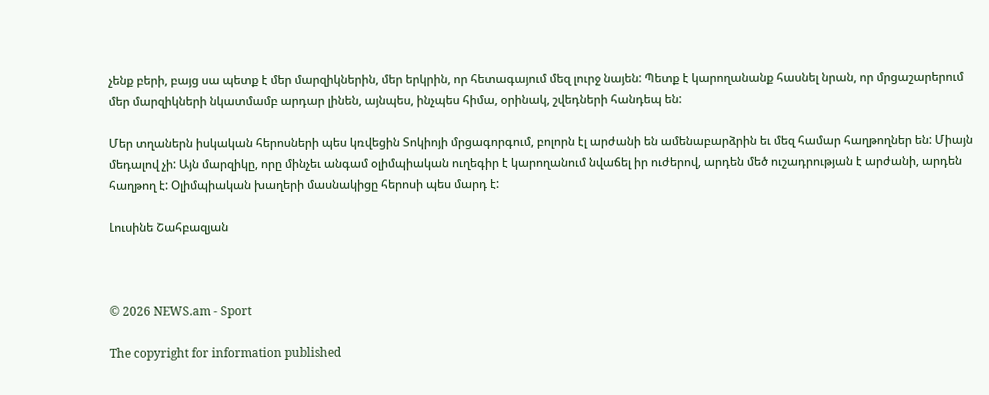չենք բերի, բայց սա պետք է մեր մարզիկներին, մեր երկրին, որ հետագայում մեզ լուրջ նայեն: Պետք է կարողանանք հասնել նրան, որ մրցաշարերում մեր մարզիկների նկատմամբ արդար լինեն, այնպես, ինչպես հիմա, օրինակ, շվեդների հանդեպ են:

Մեր տղաներն իսկական հերոսների պես կռվեցին Տոկիոյի մրցագորգում, բոլորն էլ արժանի են ամենաբարձրին եւ մեզ համար հաղթողներ են: Միայն մեդալով չի: Այն մարզիկը, որը մինչեւ անգամ օլիմպիական ուղեգիր է կարողանում նվաճել իր ուժերով, արդեն մեծ ուշադրության է արժանի, արդեն հաղթող է: Օլիմպիական խաղերի մասնակիցը հերոսի պես մարդ է:

Լուսինե Շահբազյան



© 2026 NEWS.am - Sport

The copyright for information published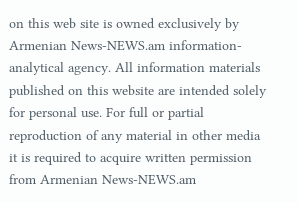on this web site is owned exclusively by Armenian News-NEWS.am information-analytical agency. All information materials published on this website are intended solely for personal use. For full or partial reproduction of any material in other media it is required to acquire written permission from Armenian News-NEWS.am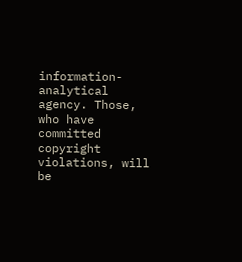information-analytical agency. Those, who have committed copyright violations, will be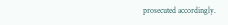prosecuted accordingly.